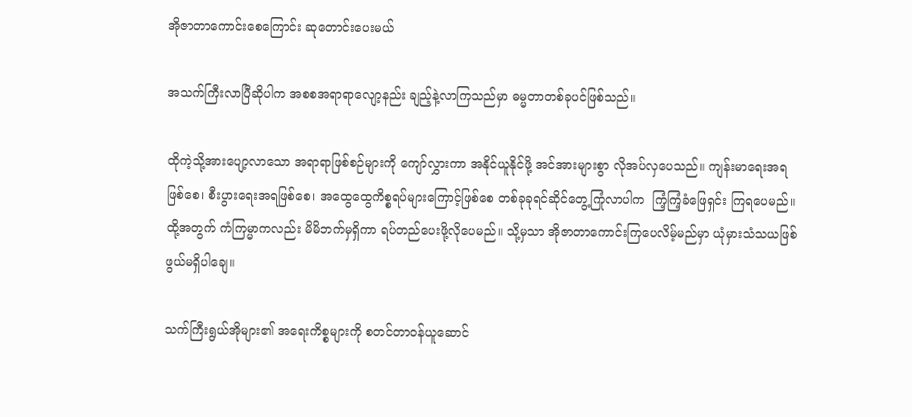အိုဇာတာကောင်းစေကြောင်း ဆုတောင်းပေးမယ်

အသက်ကြီးလာပြီဆိုပါက အစစအရာရာလျော့နည်း ချည့်နဲ့လာကြသည်မှာ ဓမ္မတာတစ်ခုပင်ဖြစ်သည်။

ထိုကဲ့သို့အားပျော့လာသော အရာရာဖြစ်စဉ်များကို ကျော်လွှားကာ အနိုင်ယူနိုင်ဖို့ အင်အားများစွာ လိုအပ်လှပေသည်။ ကျန်းမာရေးအရဖြစ်စေ၊ စီးပွားရေးအရဖြစ်စေ၊ အထွေထွေကိစ္စရပ်များကြောင့်ဖြစ်စေ တစ်ခုခုရင်ဆိုင်တွေ့ကြုံလာပါက  ကြံ့ကြံ့ခံဖြေရှင်း ကြရပေမည်။  ထို့အတွက် ကံကြမ္မာကလည်း မိမိဘက်မှရှိကာ ရပ်တည်ပေးဖို့လိုပေမည်။ သို့မှသာ အိုဇာတာကောင်းကြပေလိမ့်မည်မှာ ယုံမှားသံသယဖြစ်ဖွယ်မရှိပါချေ။

သက်ကြီးရွယ်အိုများ၏ အရေးကိစ္စများကို စတင်တာဝန်ယူဆောင်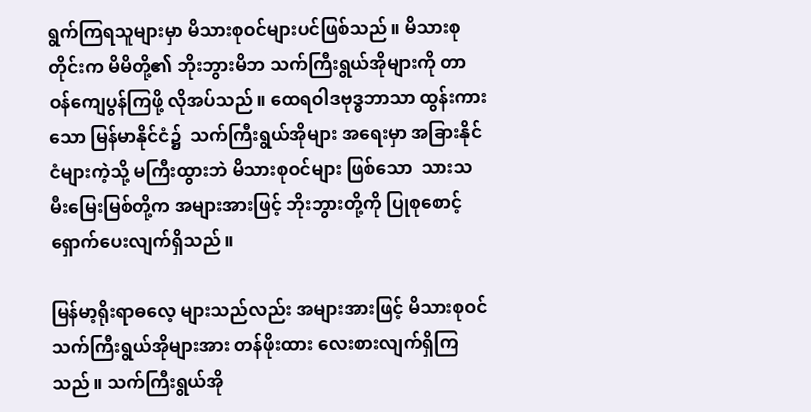ရွက်ကြရသူများမှာ မိသားစုဝင်များပင်ဖြစ်သည်။ မိသားစုတိုင်းက မိမိတို့၏ ဘိုးဘွားမိဘ သက်ကြီးရွယ်အိုများကို တာဝန်ကျေပွန်ကြဖို့ လိုအပ်သည်။ ထေရဝါဒဗုဒ္ဓဘာသာ ထွန်းကားသော မြန်မာနိုင်ငံ၌  သက်ကြီးရွယ်အိုများ အရေးမှာ အခြားနိုင်ငံများကဲ့သို့ မကြီးထွားဘဲ မိသားစုဝင်များ ဖြစ်သော  သားသမီးမြေးမြစ်တို့က အများအားဖြင့် ဘိုးဘွားတို့ကို ပြုစုစောင့်ရှောက်ပေးလျက်ရှိသည်။

မြန်မာ့ရိုးရာဓလေ့ များသည်လည်း အများအားဖြင့် မိသားစုဝင် သက်ကြီးရွယ်အိုများအား တန်ဖိုးထား လေးစားလျက်ရှိကြသည်။ သက်ကြီးရွယ်အို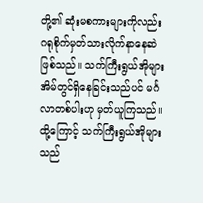တို့၏ ဆုံးမစကားများကိုလည်း ဂရုစိုက်မှတ်သားလိုက်နာနေဆဲ ဖြစ်သည်။ သက်ကြီးရွယ်အိုများ အိမ်တွင်ရှိနေခြင်းသည်ပင် မင်္ဂလာတစ်ပါးဟု မှတ်ယူကြသည်။ ထို့ကြောင့် သက်ကြီးရွယ်အိုများသည်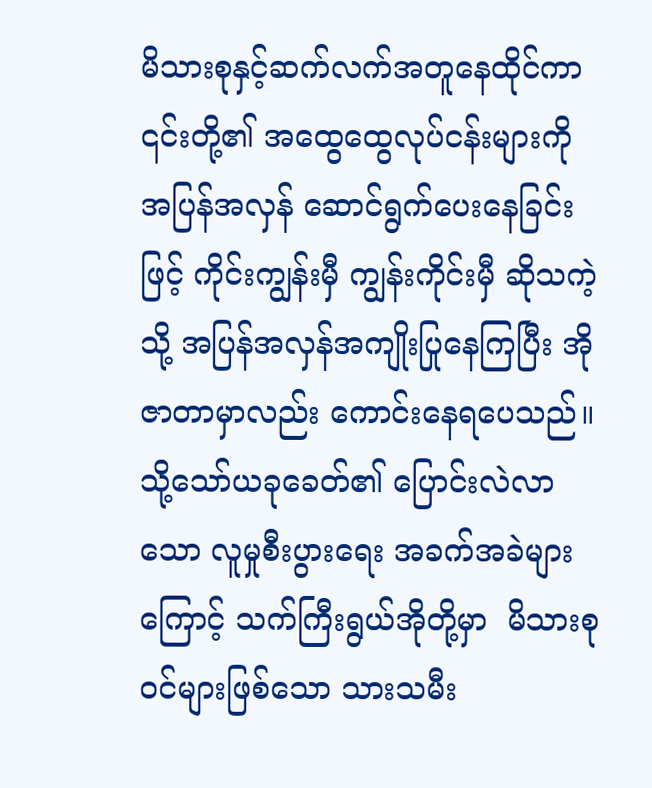မိသားစုနှင့်ဆက်လက်အတူနေထိုင်ကာ ၎င်းတို့၏ အထွေထွေလုပ်ငန်းများကို  အပြန်အလှန် ဆောင်ရွက်ပေးနေခြင်းဖြင့် ကိုင်းကျွန်းမှီ ကျွန်းကိုင်းမှီ ဆိုသကဲ့သို့ အပြန်အလှန်အကျိုးပြုနေကြပြီး အိုဇာတာမှာလည်း ကောင်းနေရပေသည်။ သို့သော်ယခုခေတ်၏ ပြောင်းလဲလာသော လူမှုစီးပွားရေး အခက်အခဲများကြောင့် သက်ကြီးရွယ်အိုတို့မှာ  မိသားစုဝင်များဖြစ်သော သားသမီး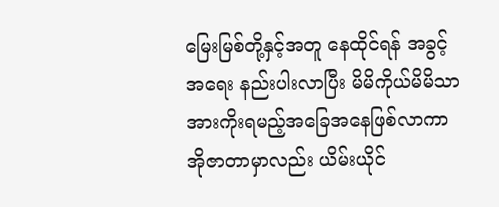မြေးမြစ်တို့နှင့်အတူ နေထိုင်ရန် အခွင့်အရေး နည်းပါးလာပြီး မိမိကိုယ်မိမိသာ    အားကိုးရမည့်အခြေအနေဖြစ်လာကာ အိုဇာတာမှာလည်း ယိမ်းယိုင်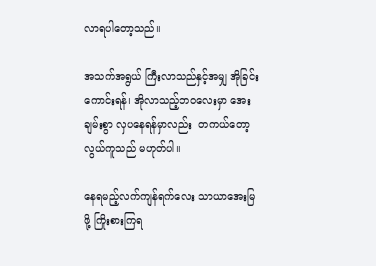လာရပါတော့သည်။

အသက်အရွယ် ကြီးလာသည်နှင့်အမျှ အိုခြင်းကောင်းရန်၊ အိုလာသည့်ဘဝလေးမှာ အေးချမ်းစွာ လှပနေရန်မှာလည်း  တကယ်တော့  လွယ်ကူသည် မဟုတ်ပါ။

နေရမည့်လက်ကျန်ရက်လေး သာယာအေးမြဖို့ ကြိုးစားကြရ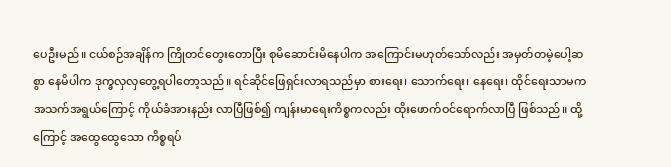ပေဦးမည်။ ငယ်စဉ်အချိန်က ကြိုတင်တွေးတောပြီး စုမိဆောင်းမိနေပါက အကြောင်းမဟုတ်သော်လည်း အမှတ်တမဲ့ပေါ့ဆစွာ နေမိပါက ဒုက္ခလှလှတွေ့ရပါတော့သည်။ ရင်ဆိုင်ဖြေရှင်းလာရသည်မှာ စားရေး၊ သောက်ရေး၊ နေရေး၊ ထိုင်ရေးသာမက အသက်အရွယ်ကြောင့် ကိုယ်ခံအားနည်း လာပြီဖြစ်၍ ကျန်းမာရေးကိစ္စကလည်း ထိုးဖောက်ဝင်ရောက်လာပြီ ဖြစ်သည်။ ထို့ကြောင့် အထွေထွေသော ကိစ္စရပ်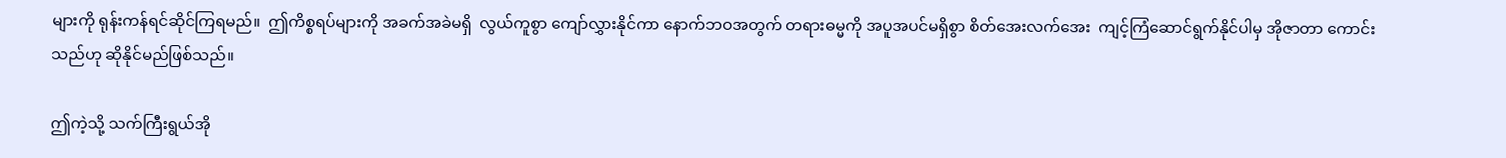များကို ရုန်းကန်ရင်ဆိုင်ကြရမည်။  ဤကိစ္စရပ်များကို အခက်အခဲမရှိ  လွယ်ကူစွာ ကျော်လွှားနိုင်ကာ နောက်ဘဝအတွက် တရားဓမ္မကို အပူအပင်မရှိစွာ စိတ်အေးလက်အေး  ကျင့်ကြံဆောင်ရွက်နိုင်ပါမှ အိုဇာတာ ကောင်းသည်ဟု ဆိုနိုင်မည်ဖြစ်သည်။

ဤကဲ့သို့ သက်ကြီးရွယ်အို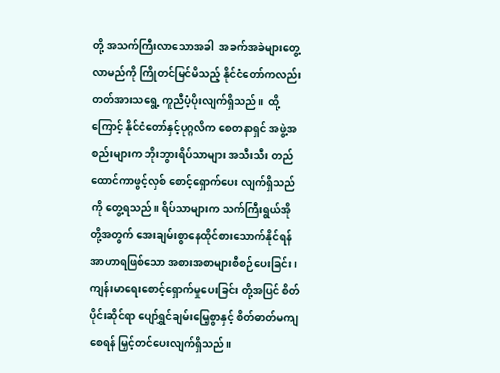တို့ အသက်ကြီးလာသောအခါ  အခက်အခဲများတွေ့လာမည်ကို ကြိုတင်မြင်မိသည့် နိုင်ငံတော်ကလည်း တတ်အားသရွေ့ ကူညီပံ့ပိုးလျက်ရှိသည်။  ထို့ကြောင့် နိုင်ငံတော်နှင့်ပုဂ္ဂလိက စေတနာရှင် အဖွဲ့အစည်းများက ဘိုးဘွားရိပ်သာများ အသီးသီး တည်ထောင်ကာဖွင့်လှစ် စောင့်ရှောက်ပေး လျက်ရှိသည်ကို တွေ့ရသည်။ ရိပ်သာများက သက်ကြီးရွယ်အိုတို့အတွက် အေးချမ်းစွာနေထိုင်စားသောက်နိုင်ရန် အာဟာရဖြစ်သော အစားအစာများစီစဉ်ပေးခြင်း၊ ကျန်းမာရေးစောင့်ရှောက်မှုပေးခြင်း တို့အပြင် စိတ်ပိုင်းဆိုင်ရာ ပျော်ရွှင်ချမ်းမြေ့စွာနှင့် စိတ်ဓာတ်မကျစေရန် မြှင့်တင်ပေးလျက်ရှိသည်။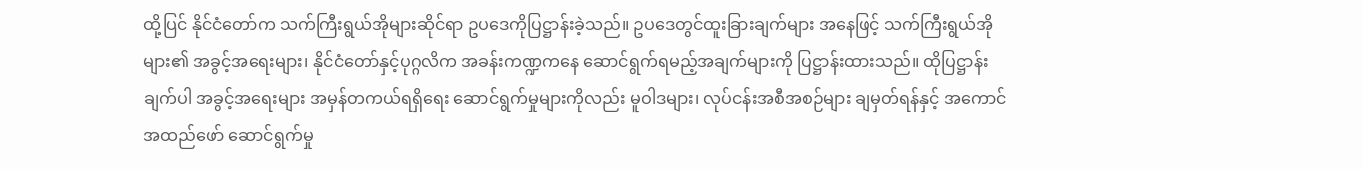ထို့ပြင် နိုင်ငံတော်က သက်ကြီးရွယ်အိုများဆိုင်ရာ ဥပဒေကိုပြဋ္ဌာန်းခဲ့သည်။ ဥပဒေတွင်ထူးခြားချက်များ အနေဖြင့် သက်ကြီးရွယ်အိုများ၏ အခွင့်အရေးများ၊ နိုင်ငံတော်နှင့်ပုဂ္ဂလိက အခန်းကဏ္ဍကနေ ဆောင်ရွက်ရမည့်အချက်များကို ပြဋ္ဌာန်းထားသည်။ ထိုပြဋ္ဌာန်းချက်ပါ အခွင့်အရေးများ အမှန်တကယ်ရရှိရေး ဆောင်ရွက်မှုများကိုလည်း မူဝါဒများ၊ လုပ်ငန်းအစီအစဉ်များ ချမှတ်ရန်နှင့် အကောင်အထည်ဖော် ဆောင်ရွက်မှု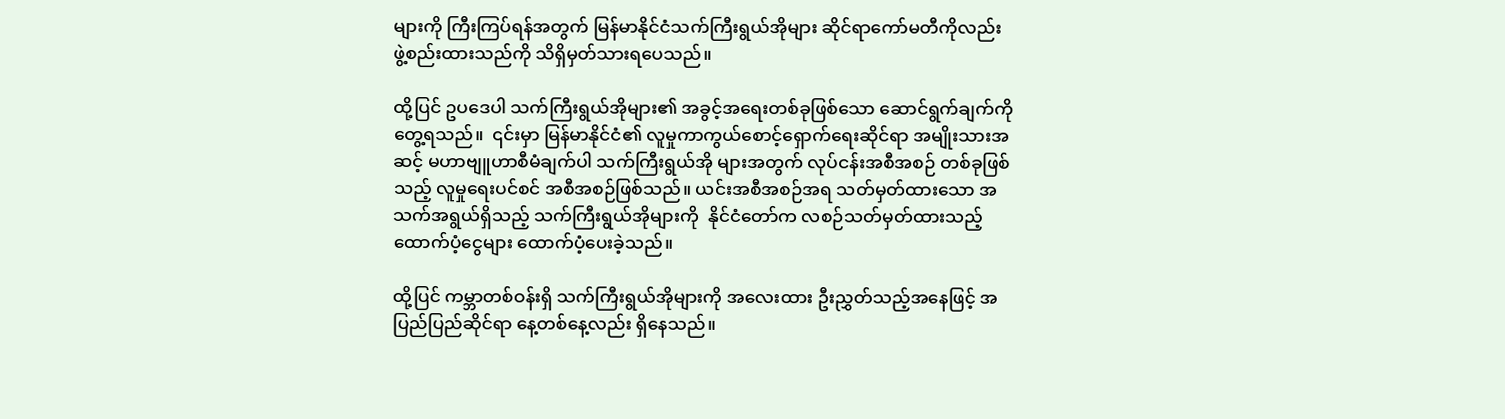များကို ကြီးကြပ်ရန်အတွက် မြန်မာနိုင်ငံသက်ကြီးရွယ်အိုများ ဆိုင်ရာကော်မတီကိုလည်း ဖွဲ့စည်းထားသည်ကို သိရှိမှတ်သားရပေသည်။

ထို့ပြင် ဥပဒေပါ သက်ကြီးရွယ်အိုများ၏ အခွင့်အရေးတစ်ခုဖြစ်သော ဆောင်ရွက်ချက်ကို တွေ့ရသည်။  ၎င်းမှာ မြန်မာနိုင်ငံ၏ လူမှုကာကွယ်စောင့်ရှောက်ရေးဆိုင်ရာ အမျိုးသားအဆင့် မဟာဗျူဟာစီမံချက်ပါ သက်ကြီးရွယ်အို များအတွက် လုပ်ငန်းအစီအစဉ် တစ်ခုဖြစ်သည့် လူမှုရေးပင်စင် အစီအစဉ်ဖြစ်သည်။ ယင်းအစီအစဉ်အရ သတ်မှတ်ထားသော အသက်အရွယ်ရှိသည့် သက်ကြီးရွယ်အိုများကို  နိုင်ငံတော်က လစဉ်သတ်မှတ်ထားသည့် ထောက်ပံ့ငွေများ ထောက်ပံ့ပေးခဲ့သည်။

ထို့ပြင် ကမ္ဘာတစ်ဝန်းရှိ သက်ကြီးရွယ်အိုများကို အလေးထား ဦးညွှတ်သည့်အနေဖြင့် အပြည်ပြည်ဆိုင်ရာ နေ့တစ်နေ့လည်း ရှိနေသည်။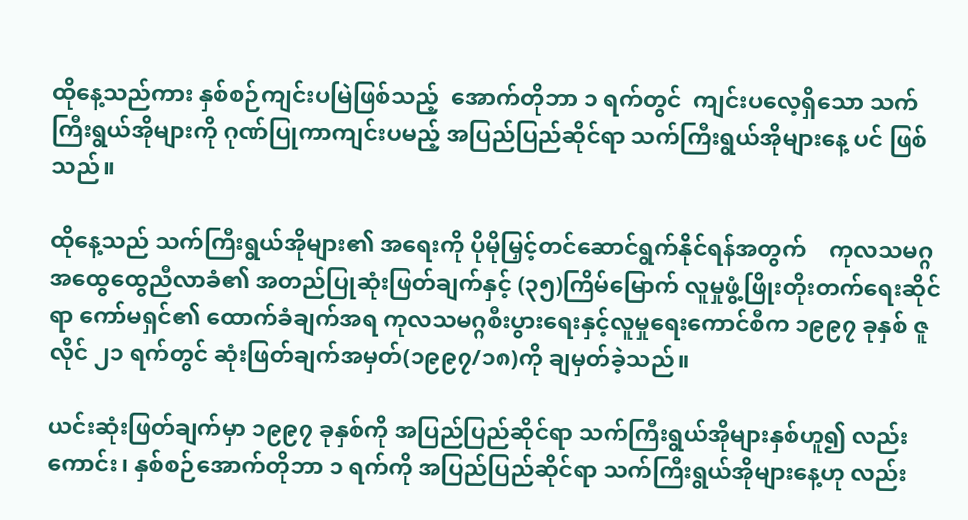ထိုနေ့သည်ကား နှစ်စဉ်ကျင်းပမြဲဖြစ်သည့်  အောက်တိုဘာ ၁ ရက်တွင်  ကျင်းပလေ့ရှိသော သက်ကြီးရွယ်အိုများကို ဂုဏ်ပြုကာကျင်းပမည့် အပြည်ပြည်ဆိုင်ရာ သက်ကြီးရွယ်အိုများနေ့ ပင် ဖြစ်သည်။

ထိုနေ့သည် သက်ကြီးရွယ်အိုများ၏ အရေးကို ပိုမိုမြှင့်တင်ဆောင်ရွက်နိုင်ရန်အတွက်    ကုလသမဂ္ဂအထွေထွေညီလာခံ၏ အတည်ပြုဆုံးဖြတ်ချက်နှင့် (၃၅)ကြိမ်မြောက် လူမှုဖွံ့ဖြိုးတိုးတက်ရေးဆိုင်ရာ ကော်မရှင်၏ ထောက်ခံချက်အရ ကုလသမဂ္ဂစီးပွားရေးနှင့်လူမှုရေးကောင်စီက ၁၉၉၇ ခုနှစ် ဇူလိုင် ၂၁ ရက်တွင် ဆုံးဖြတ်ချက်အမှတ်(၁၉၉၇/၁၈)ကို ချမှတ်ခဲ့သည်။

ယင်းဆုံးဖြတ်ချက်မှာ ၁၉၉၇ ခုနှစ်ကို အပြည်ပြည်ဆိုင်ရာ သက်ကြီးရွယ်အိုများနှစ်ဟူ၍ လည်းကောင်း၊ နှစ်စဉ်အောက်တိုဘာ ၁ ရက်ကို အပြည်ပြည်ဆိုင်ရာ သက်ကြီးရွယ်အိုများနေ့ဟု လည်း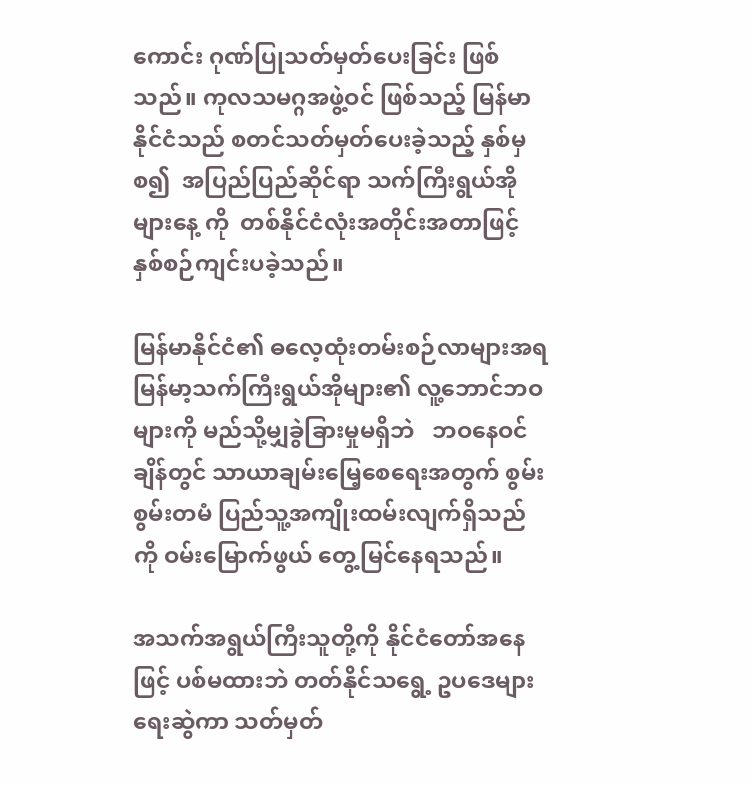ကောင်း ဂုဏ်ပြုသတ်မှတ်ပေးခြင်း ဖြစ်သည်။ ကုလသမဂ္ဂအဖွဲ့ဝင် ဖြစ်သည့် မြန်မာနိုင်ငံသည် စတင်သတ်မှတ်ပေးခဲ့သည့် နှစ်မှစ၍  အပြည်ပြည်ဆိုင်ရာ သက်ကြီးရွယ်အိုများနေ့ ကို  တစ်နိုင်ငံလုံးအတိုင်းအတာဖြင့် နှစ်စဉ်ကျင်းပခဲ့သည်။

မြန်မာနိုင်ငံ၏ ဓလေ့ထုံးတမ်းစဉ်လာများအရ မြန်မာ့သက်ကြီးရွယ်အိုများ၏ လူ့ဘောင်ဘဝများကို မည်သို့မျှခွဲခြားမှုမရှိဘဲ   ဘဝနေဝင်ချိန်တွင် သာယာချမ်းမြေ့စေရေးအတွက် စွမ်းစွမ်းတမံ ပြည်သူ့အကျိုးထမ်းလျက်ရှိသည်ကို ဝမ်းမြောက်ဖွယ် တွေ့မြင်နေရသည်။

အသက်အရွယ်ကြီးသူတို့ကို နိုင်ငံတော်အနေဖြင့် ပစ်မထားဘဲ တတ်နိုင်သရွေ့ ဥပဒေများရေးဆွဲကာ သတ်မှတ်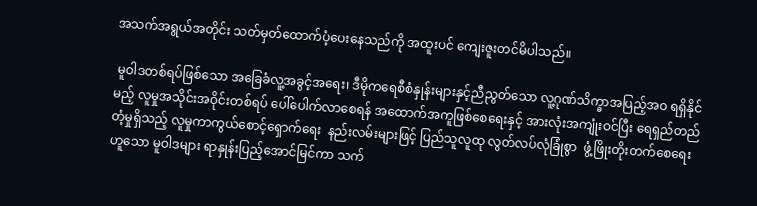အသက်အရွယ်အတိုင်း သတ်မှတ်ထောက်ပံ့ပေးနေသည်ကို အထူးပင် ကျေးဇူးတင်မိပါသည်။

 မူဝါဒတစ်ရပ်ဖြစ်သော အခြေခံလူ့အခွင့်အရေး၊ ဒီမိုကရေစီစံနှုန်းများနှင့်ညီညွတ်သော လူ့ဂုဏ်သိက္ခာအပြည့်အဝ ရရှိနိုင်မည့် လူမှုအသိုင်းအဝိုင်းတစ်ရပ် ပေါ်ပေါက်လာစေရန် အထောက်အကူဖြစ်စေရေးနှင့် အားလုံးအကျုံးဝင်ပြီး ရေရှည်တည်တံ့မှုရှိသည့် လူမှုကာကွယ်စောင့်ရှောက်ရေး  နည်းလမ်းများဖြင့် ပြည်သူလူထု လွတ်လပ်လုံခြုံစွာ  ဖွံ့ဖြိုးတိုးတက်စေရေးဟူသော မူဝါဒများ ရာနှုန်းပြည့်အောင်မြင်ကာ သက်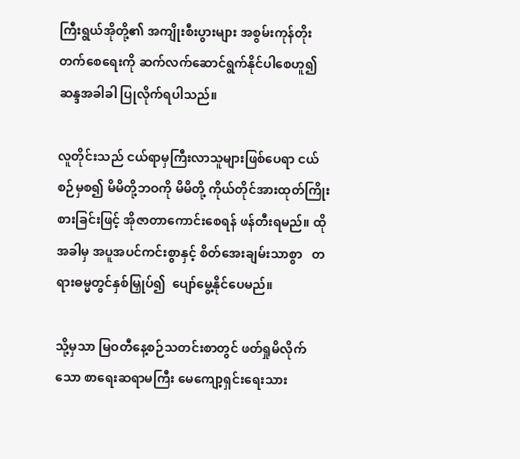ကြီးရွယ်အိုတို့၏ အကျိုးစီးပွားများ အစွမ်းကုန်တိုးတက်စေရေးကို ဆက်လက်ဆောင်ရွက်နိုင်ပါစေဟူ၍ ဆန္ဒအခါခါ ပြုလိုက်ရပါသည်။

လူတိုင်းသည် ငယ်ရာမှကြီးလာသူများဖြစ်ပေရာ ငယ်စဉ်မှစ၍ မိမိတို့ဘဝကို မိမိတို့ ကိုယ်တိုင်အားထုတ်ကြိုးစားခြင်းဖြင့် အိုဇာတာကောင်းစေရန် ဖန်တီးရမည်။ ထိုအခါမှ အပူအပင်ကင်းစွာနှင့် စိတ်အေးချမ်းသာစွာ   တရားဓမ္မတွင်နှစ်မြှုပ်၍  ပျော်မွေ့နိုင်ပေမည်။

သို့မှသာ မြဝတီနေ့စဉ်သတင်းစာတွင် ဖတ်ရှုမိလိုက်သော စာရေးဆရာမကြီး မေကျော့ရှင်းရေးသား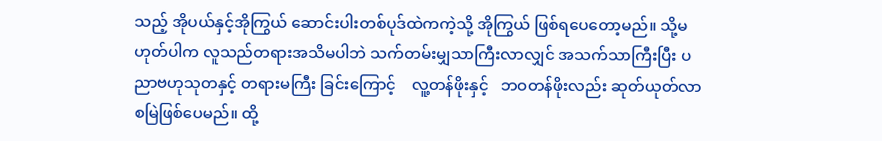သည့် အိုပယ်နှင့်အိုကြွယ် ဆောင်းပါးတစ်ပုဒ်ထဲကကဲ့သို့ အိုကြွယ် ဖြစ်ရပေတော့မည်။ သို့မဟုတ်ပါက လူသည်တရားအသိမပါဘဲ သက်တမ်းမျှသာကြီးလာလျှင် အသက်သာကြီးပြီး ပညာဗဟုသုတနှင့် တရားမကြီး ခြင်းကြောင့်    လူ့တန်ဖိုးနှင့်   ဘဝတန်ဖိုးလည်း ဆုတ်ယုတ်လာစမြဲဖြစ်ပေမည်။ ထို့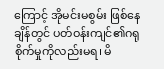ကြောင့် အိုမင်းမစွမ်း ဖြစ်နေချိန်တွင် ပတ်ဝန်းကျင်၏ဂရုစိုက်မှုကိုလည်းမရ၊ မိ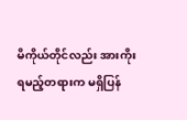မိကိုယ်တိုင်လည်း အားကိုးရမည့်တရားက မရှိပြန်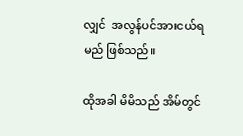လျှင်  အလွန်ပင်အားငယ်ရမည် ဖြစ်သည်။

ထိုအခါ မိမိသည် အိမ်တွင်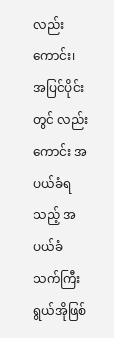လည်းကောင်း၊ အပြင်ပိုင်းတွင် လည်းကောင်း အပယ်ခံရသည့် အပယ်ခံသက်ကြီး ရွယ်အိုဖြစ်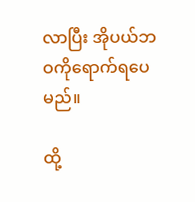လာပြီး အိုပယ်ဘဝကိုရောက်ရပေမည်။

ထို့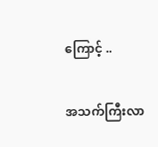ကြောင့် ..

အသက်ကြီးလာ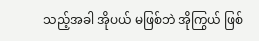သည့်အခါ အိုပယ် မဖြစ်ဘဲ အိုကြွယ် ဖြစ်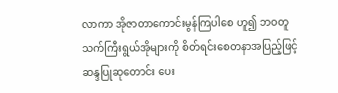လာကာ အိုဇာတာကောင်းမွန်ကြပါစေ ဟူ၍ ဘဝတူ သက်ကြီးရွယ်အိုများကို စိတ်ရင်းစေတနာအပြည့်ဖြင့် ဆန္ဒပြုဆုတောင်း ပေး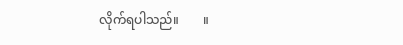လိုက်ရပါသည်။        ။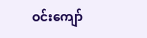ဝင်းကျော်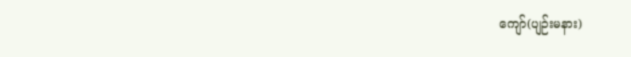ကျော်(ပျဉ်းမနား)